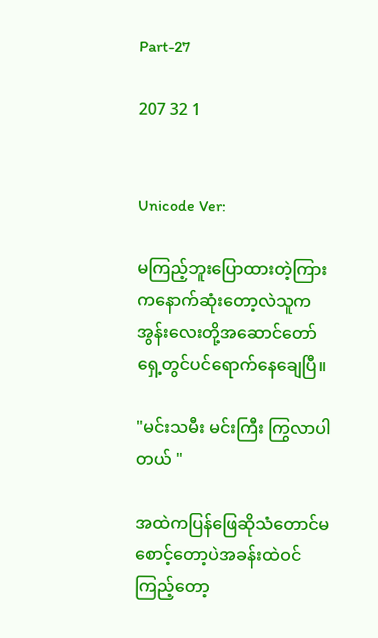Part-27

207 32 1


Unicode Ver:

မကြည့်ဘူးပြောထားတဲ့ကြားကနောက်ဆုံးတော့လဲသူကအွန်းလေးတို့အဆောင်တော်ရှေ့တွင်ပင်ရောက်နေချေပြီ။

"မင်းသမီး မင်းကြီး ကြွလာပါတယ် "

အထဲကပြန်ဖြေဆိုသံတောင်မစောင့်တော့ပဲအခန်းထဲဝင်ကြည့်တော့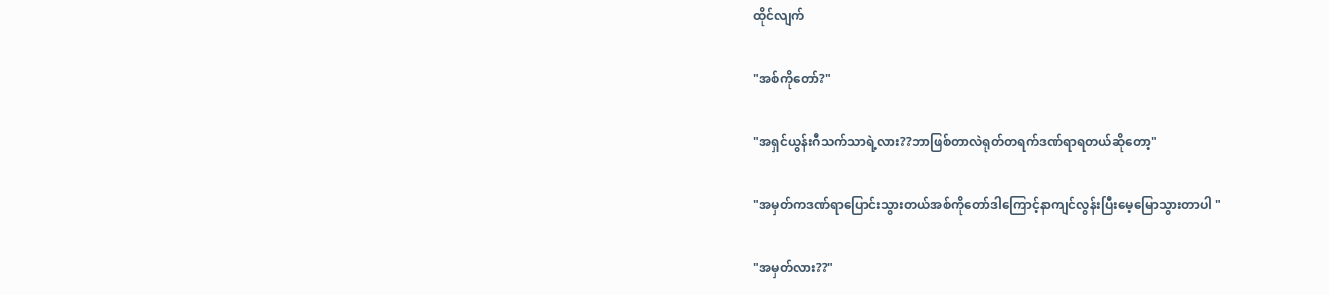ထိုင်လျက်

"အစ်ကိုတော်?"

"အရှင်ယွန်းဂီသက်သာရဲ့လား??ဘာဖြစ်တာလဲရုတ်တရက်ဒဏ်ရာရတယ်ဆိုတော့"

"အမှတ်ကဒဏ်ရာပြောင်းသွားတယ်အစ်ကိုတော်ဒါကြောင့်နာကျင်လွန်းပြီးမေ့မြောသွားတာပါ "

"အမှတ်လား??"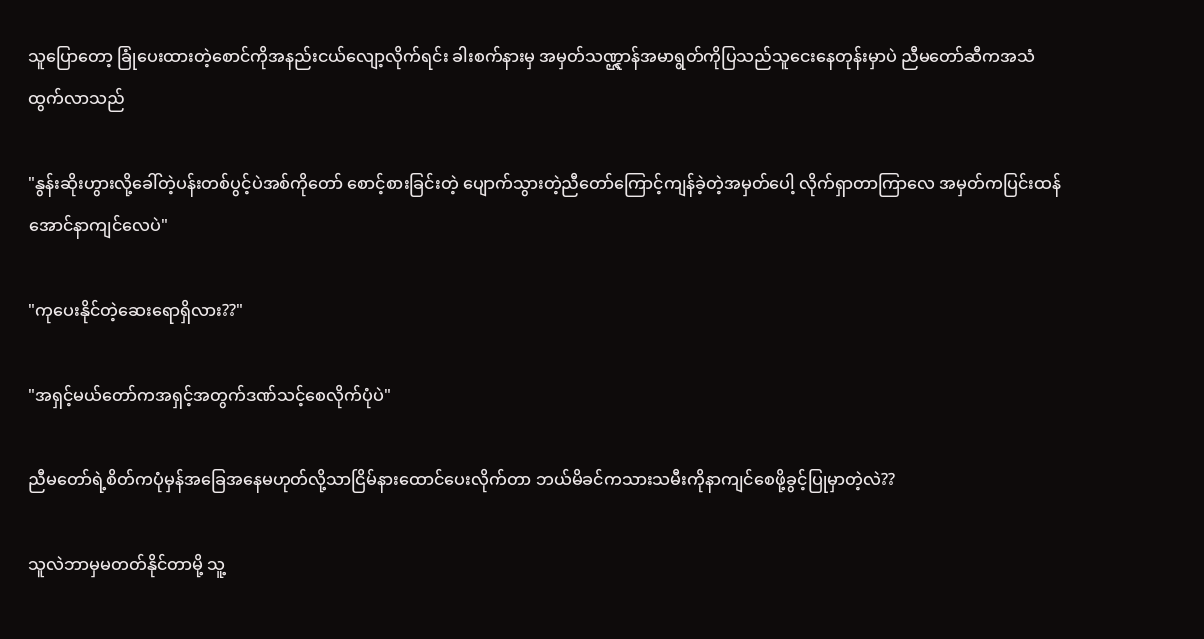သူပြောတော့ ခြုံပေးထားတဲ့စောင်ကိုအနည်းငယ်လျော့လိုက်ရင်း ခါးစက်နားမှ အမှတ်သဏ္ဋ္ဌာန်အမာရွတ်ကိုပြသည်သူငေးနေတုန်းမှာပဲ ညီမတော်ဆီကအသံထွက်လာသည်

"နွန်းဆိုးဟွားလို့ခေါ်တဲ့ပန်းတစ်ပွင့်ပဲအစ်ကိုတော် စောင့်စားခြင်းတဲ့ ပျောက်သွားတဲ့ညီတော်ကြောင့်ကျန်ခဲ့တဲ့အမှတ်ပေါ့ လိုက်ရှာတာကြာလေ အမှတ်ကပြင်းထန်အောင်နာကျင်လေပဲ"

"ကုပေးနိုင်တဲ့ဆေးရောရှိလား??"

"အရှင့်မယ်တော်ကအရှင့်အတွက်ဒဏ်သင့်စေလိုက်ပုံပဲ"

ညီမတော်ရဲ့စိတ်ကပုံမှန်အခြေအနေမဟုတ်လို့သာငြိမ်နားထောင်ပေးလိုက်တာ ဘယ်မိခင်ကသားသမီးကိုနာကျင်စေဖို့ခွင့်ပြုမှာတဲ့လဲ??

သူလဲဘာမှမတတ်နိုင်တာမို့ သူ့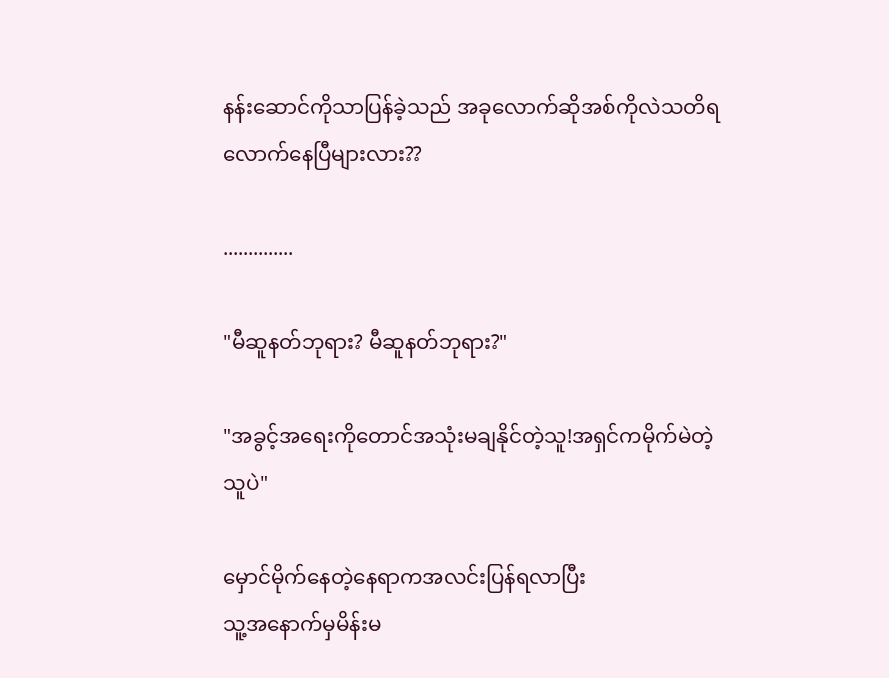နန်းဆောင်ကိုသာပြန်ခဲ့သည် အခုလောက်ဆိုအစ်ကိုလဲသတိရလောက်နေပြီများလား??

..............

"မီဆူနတ်ဘုရား? မီဆူနတ်ဘုရား?"

"အခွင့်အရေးကိုတောင်အသုံးမချနိုင်တဲ့သူ!အရှင်ကမိုက်မဲတဲ့သူပဲ"

မှောင်မိုက်နေတဲ့နေရာကအလင်းပြန်ရလာပြီး
သူ့အနောက်မှမိန်းမ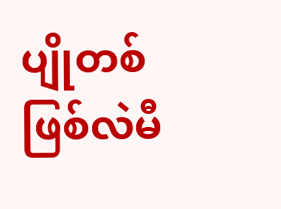ပျိုတစ်ဖြစ်လဲမီ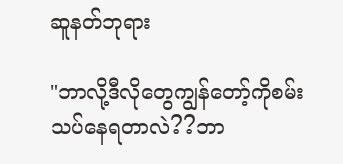ဆူနတ်ဘုရား

"ဘာလို့ဒီလိုတွေကျွန်တော့်ကိုစမ်းသပ်နေရတာလဲ??ဘာ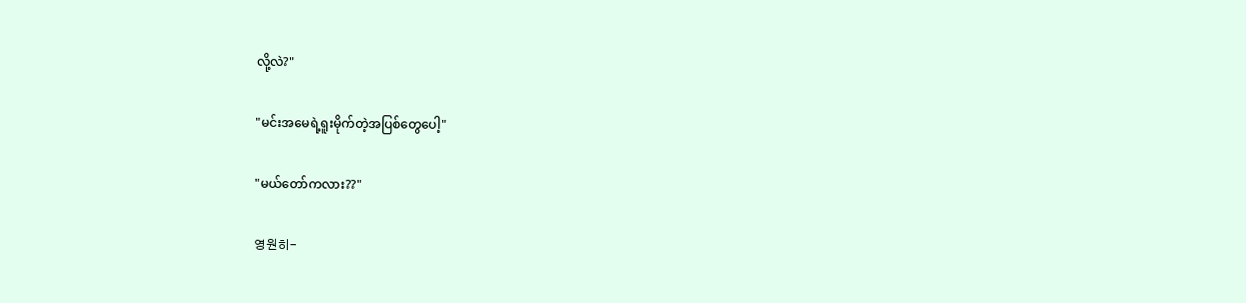လို့လဲ?"

"မင်းအမေရဲ့ရူးမိုက်တဲ့အပြစ်တွေပေါ့"

"မယ်တော်ကလား??"

영원히-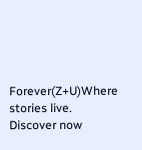Forever(Z+U)Where stories live. Discover now